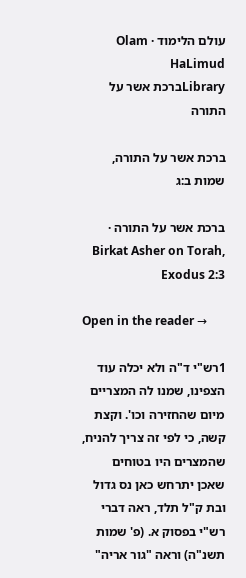עולם הלימוד · Olam HaLimud
Libraryברכת אשר על התורה

ברכת אשר על התורה, שמות ב:ג

ברכת אשר על התורה · Birkat Asher on Torah, Exodus 2:3

Open in the reader →

1רש"י ד"ה ולא יכלה עוד הצפינו, שמנו לה המצריים מיום שהחזירה וכו'. וקצת קשה, כי לפי זה צריך להניח, שהמצרים היו בטוחים שאכן יתרחש כאן נס גדול ובת ק"ל תלד, ראה דברי רש"י בפסוק א. (פ' שמות תשנ"ה) וראה "גור אריה"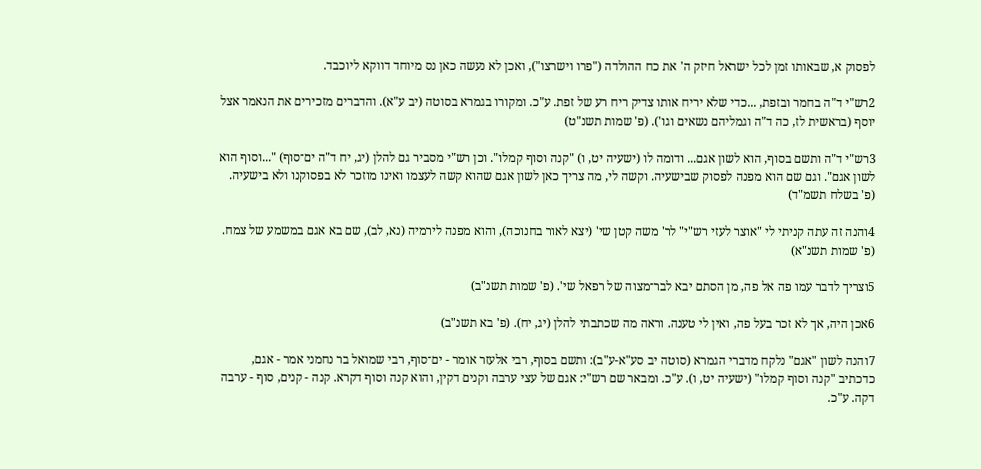לפסוק א, שבאותו זמן לכל ישראל חיזק ה' את כח ההולדה ("פרו וישרצו"), ואכן לא נעשה כאן נס מיוחד דווקא ליוכבד.

2רש"י ד"ה בחמר ובזפת, ...כדי שלא יריח אותו צדיק ריח רע של זפת. ע"כ. ומקורו בגמרא בסוטה (יב ע"א). והדברים מזכירים את הנאמר אצל יוסף (בראשית לז, כה ד"ה וגמליהם נשאים וגו'). (פ' שמות תשנ"ט)

3רש"י ד"ה ותשם בסוף, הוא לשון אגם... ודומה לו (ישעיה יט, ו) "קנה וסוף קמלו". וכן רש"י מסביר גם להלן (יג, יח ד"ה ים־סוף) "...וסוף הוא לשון אגם". וגם שם הוא מפנה לפסוק שבישעיה. וקשה לי, מה צריך כאן לשון אגם שהוא קשה לעצמו ואינו מוזכר לא בפסוקנו ולא בישעיה. (פ' בשלח תשמ"ד)

4והנה זה עתה קניתי לי "אוצר לעזי רש"י" לר' משה קטן שי' (יצא לאור בחנוכה), והוא מפנה לירמיה (נא, לב), שם בא אגם במשמע של צמח. (פ' שמות תשנ"א)

5וצריך לדבר עמו פה אל פה, מן הסתם יבא לבר־מצוה של רפאל שי'. (פ' שמות תשנ"ב)

6אכן היה, אך לא זכר בעל פה, ואין לי טענה. וראה מה שכתבתי להלן (יג, יח). (פ' בא תשנ"ב)

7והנה לשון "אגם" נלקח מדברי הגמרא (סוטה יב סע"א-ע"ב): ותשם בסוף, רבי אלעזר אומר - ים־סוף, רבי שמואל בר נחמני אמר - אגם, כדכתיב "קנה וסוף קמלו" (ישעיה יט, ו). ע"כ. ומבאר שם רש"י: אגם של עצי ערבה וקנים דקין, והוא קנה וסוף דקרא. קנה - קנים, סוף - ערבה דקה. ע"כ.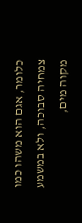כלומר, אגם הוא משהו כמו צמחיה סבוכה, ולא במשמע מקוה מים,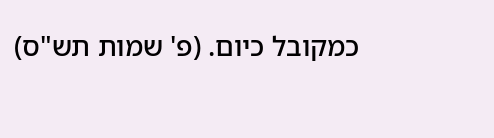כמקובל כיום. (פ' שמות תש"ס)